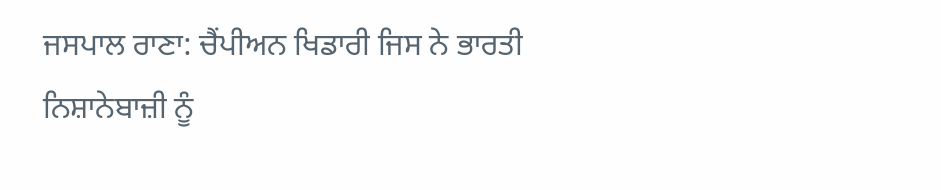ਜਸਪਾਲ ਰਾਣਾ: ਚੈਂਪੀਅਨ ਖਿਡਾਰੀ ਜਿਸ ਨੇ ਭਾਰਤੀ ਨਿਸ਼ਾਨੇਬਾਜ਼ੀ ਨੂੰ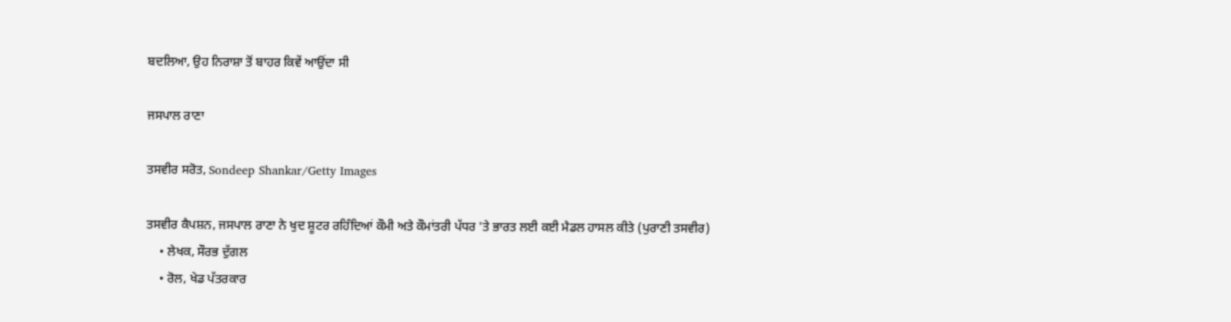ਬਦਲਿਆ, ਉਹ ਨਿਰਾਸ਼ਾ ਤੋਂ ਬਾਹਰ ਕਿਵੇਂ ਆਉਂਦਾ ਸੀ

ਜਸਪਾਲ ਰਾਣਾ

ਤਸਵੀਰ ਸਰੋਤ, Sondeep Shankar/Getty Images

ਤਸਵੀਰ ਕੈਪਸ਼ਨ, ਜਸਪਾਲ ਰਾਣਾ ਨੇ ਖੁਦ ਸ਼ੂਟਰ ਰਹਿੰਦਿਆਂ ਕੌਮੀ ਅਤੇ ਕੌਮਾਂਤਰੀ ਪੱਧਰ 'ਤੇ ਭਾਰਤ ਲਈ ਕਈ ਮੈਡਲ ਹਾਸਲ ਕੀਤੇ (ਪੁਰਾਣੀ ਤਸਵੀਰ)
    • ਲੇਖਕ, ਸੌਰਭ ਦੁੱਗਲ
    • ਰੋਲ, ਖੇਡ ਪੱਤਰਕਾਰ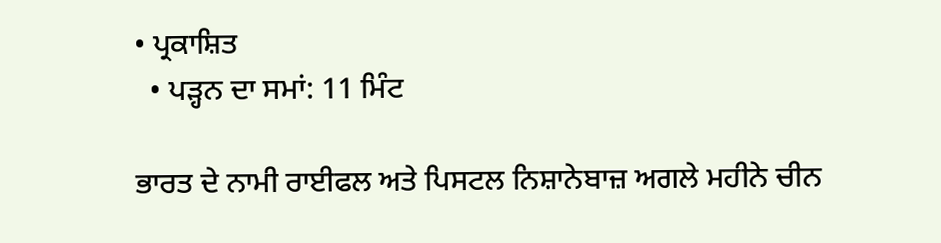• ਪ੍ਰਕਾਸ਼ਿਤ
  • ਪੜ੍ਹਨ ਦਾ ਸਮਾਂ: 11 ਮਿੰਟ

ਭਾਰਤ ਦੇ ਨਾਮੀ ਰਾਈਫਲ ਅਤੇ ਪਿਸਟਲ ਨਿਸ਼ਾਨੇਬਾਜ਼ ਅਗਲੇ ਮਹੀਨੇ ਚੀਨ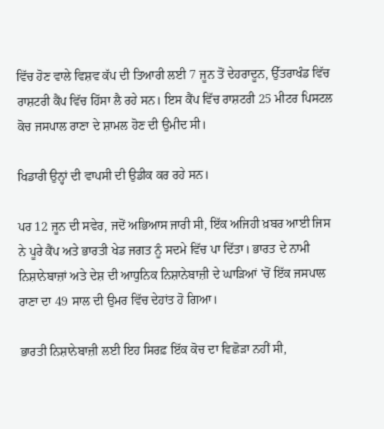ਵਿੱਚ ਹੋਣ ਵਾਲੇ ਵਿਸ਼ਵ ਕੱਪ ਦੀ ਤਿਆਰੀ ਲਈ 7 ਜੂਨ ਤੋਂ ਦੇਹਰਾਦੂਨ, ਉੱਤਰਾਖੰਡ ਵਿੱਚ ਰਾਸ਼ਟਰੀ ਕੈਂਪ ਵਿੱਚ ਹਿੱਸਾ ਲੈ ਰਹੇ ਸਨ। ਇਸ ਕੈਂਪ ਵਿੱਚ ਰਾਸ਼ਟਰੀ 25 ਮੀਟਰ ਪਿਸਟਲ ਕੋਚ ਜਸਪਾਲ ਰਾਣਾ ਦੇ ਸ਼ਾਮਲ ਹੋਣ ਦੀ ਉਮੀਦ ਸੀ।

ਖਿਡਾਰੀ ਉਨ੍ਹਾਂ ਦੀ ਵਾਪਸੀ ਦੀ ਉਡੀਕ ਕਰ ਰਹੇ ਸਨ।

ਪਰ 12 ਜੂਨ ਦੀ ਸਵੇਰ, ਜਦੋਂ ਅਭਿਆਸ ਜਾਰੀ ਸੀ, ਇੱਕ ਅਜਿਹੀ ਖ਼ਬਰ ਆਈ ਜਿਸ ਨੇ ਪੂਰੇ ਕੈਂਪ ਅਤੇ ਭਾਰਤੀ ਖੇਡ ਜਗਤ ਨੂੰ ਸਦਮੇ ਵਿੱਚ ਪਾ ਦਿੱਤਾ। ਭਾਰਤ ਦੇ ਨਾਮੀ ਨਿਸ਼ਾਨੇਬਾਜ਼ਾਂ ਅਤੇ ਦੇਸ਼ ਦੀ ਆਧੁਨਿਕ ਨਿਸ਼ਾਨੇਬਾਜ਼ੀ ਦੇ ਘਾੜਿਆਂ 'ਚੋਂ ਇੱਕ ਜਸਪਾਲ ਰਾਣਾ ਦਾ 49 ਸਾਲ ਦੀ ਉਮਰ ਵਿੱਚ ਦੇਹਾਂਤ ਹੋ ਗਿਆ।

ਭਾਰਤੀ ਨਿਸ਼ਾਨੇਬਾਜ਼ੀ ਲਈ ਇਹ ਸਿਰਫ਼ ਇੱਕ ਕੋਚ ਦਾ ਵਿਛੋੜਾ ਨਹੀਂ ਸੀ,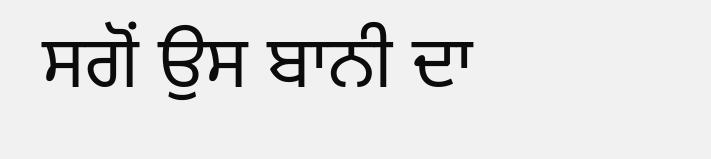ਸਗੋਂ ਉਸ ਬਾਨੀ ਦਾ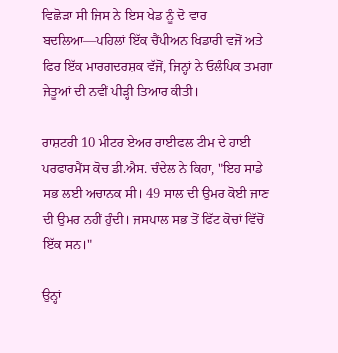ਵਿਛੋੜਾ ਸੀ ਜਿਸ ਨੇ ਇਸ ਖੇਡ ਨੂੰ ਦੋ ਵਾਰ ਬਦਲਿਆ—ਪਹਿਲਾਂ ਇੱਕ ਚੈਂਪੀਅਨ ਖਿਡਾਰੀ ਵਜੋਂ ਅਤੇ ਫਿਰ ਇੱਕ ਮਾਰਗਦਰਸ਼ਕ ਵੱਜੋਂ, ਜਿਨ੍ਹਾਂ ਨੇ ਓਲੰਪਿਕ ਤਮਗਾ ਜੇਤੂਆਂ ਦੀ ਨਵੀਂ ਪੀੜ੍ਹੀ ਤਿਆਰ ਕੀਤੀ।

ਰਾਸ਼ਟਰੀ 10 ਮੀਟਰ ਏਅਰ ਰਾਈਫਲ ਟੀਮ ਦੇ ਹਾਈ ਪਰਫਾਰਮੈਂਸ ਕੋਚ ਡੀ.ਐਸ. ਚੰਦੇਲ ਨੇ ਕਿਹਾ, "ਇਹ ਸਾਡੇ ਸਭ ਲਈ ਅਚਾਨਕ ਸੀ। 49 ਸਾਲ ਦੀ ਉਮਰ ਕੋਈ ਜਾਣ ਦੀ ਉਮਰ ਨਹੀਂ ਹੁੰਦੀ। ਜਸਪਾਲ ਸਭ ਤੋਂ ਫਿੱਟ ਕੋਚਾਂ ਵਿੱਚੋਂ ਇੱਕ ਸਨ।"

ਉਨ੍ਹਾਂ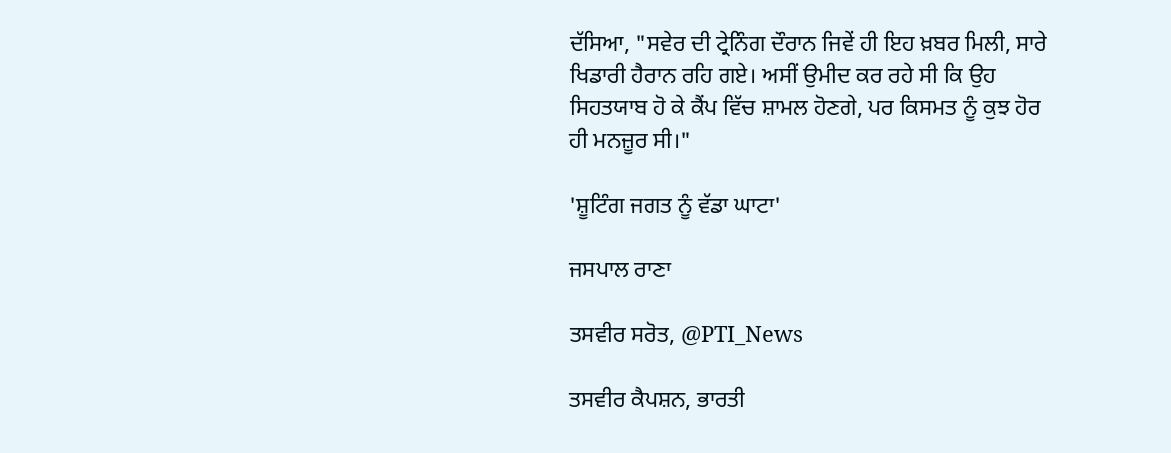ਦੱਸਿਆ, "ਸਵੇਰ ਦੀ ਟ੍ਰੇਨਿੰਗ ਦੌਰਾਨ ਜਿਵੇਂ ਹੀ ਇਹ ਖ਼ਬਰ ਮਿਲੀ, ਸਾਰੇ ਖਿਡਾਰੀ ਹੈਰਾਨ ਰਹਿ ਗਏ। ਅਸੀਂ ਉਮੀਦ ਕਰ ਰਹੇ ਸੀ ਕਿ ਉਹ ਸਿਹਤਯਾਬ ਹੋ ਕੇ ਕੈਂਪ ਵਿੱਚ ਸ਼ਾਮਲ ਹੋਣਗੇ, ਪਰ ਕਿਸਮਤ ਨੂੰ ਕੁਝ ਹੋਰ ਹੀ ਮਨਜ਼ੂਰ ਸੀ।"

'ਸ਼ੂਟਿੰਗ ਜਗਤ ਨੂੰ ਵੱਡਾ ਘਾਟਾ'

ਜਸਪਾਲ ਰਾਣਾ

ਤਸਵੀਰ ਸਰੋਤ, @PTI_News

ਤਸਵੀਰ ਕੈਪਸ਼ਨ, ਭਾਰਤੀ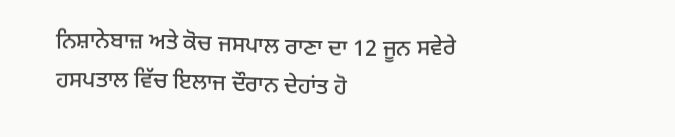ਨਿਸ਼ਾਨੇਬਾਜ਼ ਅਤੇ ਕੋਚ ਜਸਪਾਲ ਰਾਣਾ ਦਾ 12 ਜੂਨ ਸਵੇਰੇ ਹਸਪਤਾਲ ਵਿੱਚ ਇਲਾਜ ਦੌਰਾਨ ਦੇਹਾਂਤ ਹੋ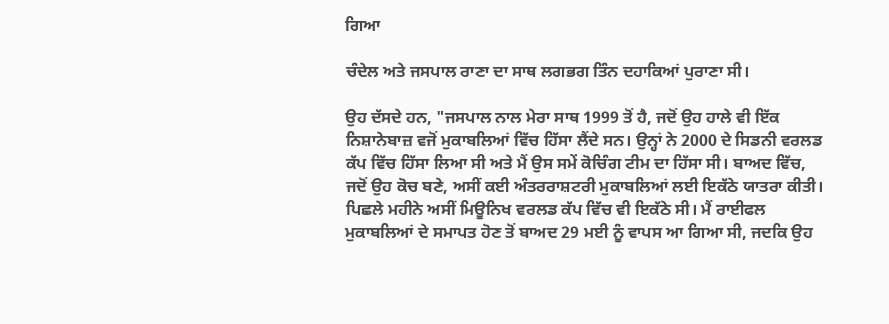ਗਿਆ

ਚੰਦੇਲ ਅਤੇ ਜਸਪਾਲ ਰਾਣਾ ਦਾ ਸਾਥ ਲਗਭਗ ਤਿੰਨ ਦਹਾਕਿਆਂ ਪੁਰਾਣਾ ਸੀ।

ਉਹ ਦੱਸਦੇ ਹਨ, "ਜਸਪਾਲ ਨਾਲ ਮੇਰਾ ਸਾਥ 1999 ਤੋਂ ਹੈ, ਜਦੋਂ ਉਹ ਹਾਲੇ ਵੀ ਇੱਕ ਨਿਸ਼ਾਨੇਬਾਜ਼ ਵਜੋਂ ਮੁਕਾਬਲਿਆਂ ਵਿੱਚ ਹਿੱਸਾ ਲੈਂਦੇ ਸਨ। ਉਨ੍ਹਾਂ ਨੇ 2000 ਦੇ ਸਿਡਨੀ ਵਰਲਡ ਕੱਪ ਵਿੱਚ ਹਿੱਸਾ ਲਿਆ ਸੀ ਅਤੇ ਮੈਂ ਉਸ ਸਮੇਂ ਕੋਚਿੰਗ ਟੀਮ ਦਾ ਹਿੱਸਾ ਸੀ। ਬਾਅਦ ਵਿੱਚ, ਜਦੋਂ ਉਹ ਕੋਚ ਬਣੇ, ਅਸੀਂ ਕਈ ਅੰਤਰਰਾਸ਼ਟਰੀ ਮੁਕਾਬਲਿਆਂ ਲਈ ਇਕੱਠੇ ਯਾਤਰਾ ਕੀਤੀ। ਪਿਛਲੇ ਮਹੀਨੇ ਅਸੀਂ ਮਿਊਨਿਖ ਵਰਲਡ ਕੱਪ ਵਿੱਚ ਵੀ ਇਕੱਠੇ ਸੀ। ਮੈਂ ਰਾਈਫਲ ਮੁਕਾਬਲਿਆਂ ਦੇ ਸਮਾਪਤ ਹੋਣ ਤੋਂ ਬਾਅਦ 29 ਮਈ ਨੂੰ ਵਾਪਸ ਆ ਗਿਆ ਸੀ, ਜਦਕਿ ਉਹ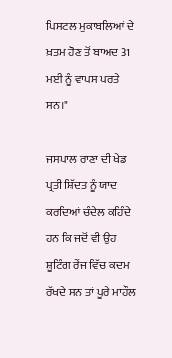ਪਿਸਟਲ ਮੁਕਾਬਲਿਆਂ ਦੇ ਖ਼ਤਮ ਹੋਣ ਤੋਂ ਬਾਅਦ 31 ਮਈ ਨੂੰ ਵਾਪਸ ਪਰਤੇ ਸਨ।"

ਜਸਪਾਲ ਰਾਣਾ ਦੀ ਖੇਡ ਪ੍ਰਤੀ ਸ਼ਿੱਦਤ ਨੂੰ ਯਾਦ ਕਰਦਿਆਂ ਚੰਦੇਲ ਕਹਿੰਦੇ ਹਨ ਕਿ ਜਦੋਂ ਵੀ ਉਹ ਸ਼ੂਟਿੰਗ ਰੇਂਜ ਵਿੱਚ ਕਦਮ ਰੱਖਦੇ ਸਨ ਤਾਂ ਪੂਰੇ ਮਾਹੌਲ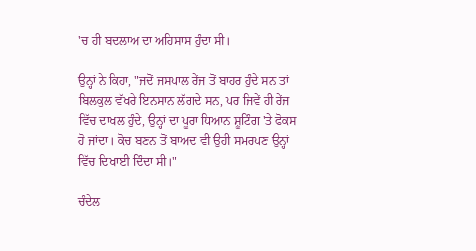'ਚ ਹੀ ਬਦਲਾਅ ਦਾ ਅਹਿਸਾਸ ਹੁੰਦਾ ਸੀ।

ਉਨ੍ਹਾਂ ਨੇ ਕਿਹਾ, "ਜਦੋਂ ਜਸਪਾਲ ਰੇਂਜ ਤੋਂ ਬਾਹਰ ਹੁੰਦੇ ਸਨ ਤਾਂ ਬਿਲਕੁਲ ਵੱਖਰੇ ਇਨਸਾਨ ਲੱਗਦੇ ਸਨ, ਪਰ ਜਿਵੇਂ ਹੀ ਰੇਂਜ ਵਿੱਚ ਦਾਖਲ ਹੁੰਦੇ, ਉਨ੍ਹਾਂ ਦਾ ਪੂਰਾ ਧਿਆਨ ਸ਼ੂਟਿੰਗ 'ਤੇ ਫੋਕਸ ਹੋ ਜਾਂਦਾ। ਕੋਚ ਬਣਨ ਤੋਂ ਬਾਅਦ ਵੀ ਉਹੀ ਸਮਰਪਣ ਉਨ੍ਹਾਂ ਵਿੱਚ ਦਿਖਾਈ ਦਿੰਦਾ ਸੀ।"

ਚੰਦੇਲ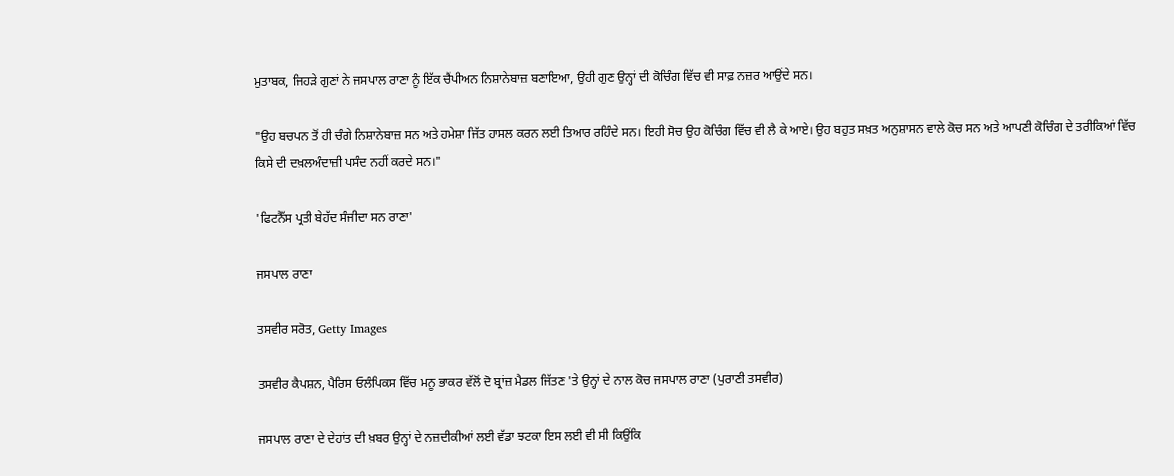ਮੁਤਾਬਕ, ਜਿਹੜੇ ਗੁਣਾਂ ਨੇ ਜਸਪਾਲ ਰਾਣਾ ਨੂੰ ਇੱਕ ਚੈਂਪੀਅਨ ਨਿਸ਼ਾਨੇਬਾਜ਼ ਬਣਾਇਆ, ਉਹੀ ਗੁਣ ਉਨ੍ਹਾਂ ਦੀ ਕੋਚਿੰਗ ਵਿੱਚ ਵੀ ਸਾਫ਼ ਨਜ਼ਰ ਆਉਂਦੇ ਸਨ।

"ਉਹ ਬਚਪਨ ਤੋਂ ਹੀ ਚੰਗੇ ਨਿਸ਼ਾਨੇਬਾਜ਼ ਸਨ ਅਤੇ ਹਮੇਸ਼ਾ ਜਿੱਤ ਹਾਸਲ ਕਰਨ ਲਈ ਤਿਆਰ ਰਹਿੰਦੇ ਸਨ। ਇਹੀ ਸੋਚ ਉਹ ਕੋਚਿੰਗ ਵਿੱਚ ਵੀ ਲੈ ਕੇ ਆਏ। ਉਹ ਬਹੁਤ ਸਖ਼ਤ ਅਨੁਸ਼ਾਸਨ ਵਾਲੇ ਕੋਚ ਸਨ ਅਤੇ ਆਪਣੀ ਕੋਚਿੰਗ ਦੇ ਤਰੀਕਿਆਂ ਵਿੱਚ ਕਿਸੇ ਦੀ ਦਖ਼ਲਅੰਦਾਜ਼ੀ ਪਸੰਦ ਨਹੀਂ ਕਰਦੇ ਸਨ।"

'ਫਿਟਨੈੱਸ ਪ੍ਰਤੀ ਬੇਹੱਦ ਸੰਜੀਦਾ ਸਨ ਰਾਣਾ'

ਜਸਪਾਲ ਰਾਣਾ

ਤਸਵੀਰ ਸਰੋਤ, Getty Images

ਤਸਵੀਰ ਕੈਪਸ਼ਨ, ਪੈਰਿਸ ਓਲੰਪਿਕਸ ਵਿੱਚ ਮਨੂ ਭਾਕਰ ਵੱਲੋਂ ਦੋ ਬ੍ਰਾਂਜ਼ ਮੈਡਲ ਜਿੱਤਣ 'ਤੇ ਉਨ੍ਹਾਂ ਦੇ ਨਾਲ ਕੋਚ ਜਸਪਾਲ ਰਾਣਾ (ਪੁਰਾਣੀ ਤਸਵੀਰ)

ਜਸਪਾਲ ਰਾਣਾ ਦੇ ਦੇਹਾਂਤ ਦੀ ਖ਼ਬਰ ਉਨ੍ਹਾਂ ਦੇ ਨਜ਼ਦੀਕੀਆਂ ਲਈ ਵੱਡਾ ਝਟਕਾ ਇਸ ਲਈ ਵੀ ਸੀ ਕਿਉਂਕਿ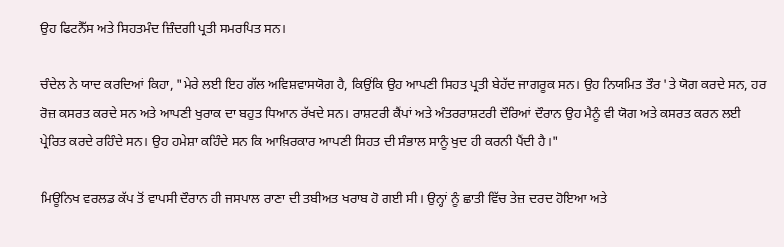ਉਹ ਫਿਟਨੈੱਸ ਅਤੇ ਸਿਹਤਮੰਦ ਜ਼ਿੰਦਗੀ ਪ੍ਰਤੀ ਸਮਰਪਿਤ ਸਨ।

ਚੰਦੇਲ ਨੇ ਯਾਦ ਕਰਦਿਆਂ ਕਿਹਾ, "ਮੇਰੇ ਲਈ ਇਹ ਗੱਲ ਅਵਿਸ਼ਵਾਸਯੋਗ ਹੈ, ਕਿਉਂਕਿ ਉਹ ਆਪਣੀ ਸਿਹਤ ਪ੍ਰਤੀ ਬੇਹੱਦ ਜਾਗਰੂਕ ਸਨ। ਉਹ ਨਿਯਮਿਤ ਤੌਰ 'ਤੇ ਯੋਗ ਕਰਦੇ ਸਨ, ਹਰ ਰੋਜ਼ ਕਸਰਤ ਕਰਦੇ ਸਨ ਅਤੇ ਆਪਣੀ ਖੁਰਾਕ ਦਾ ਬਹੁਤ ਧਿਆਨ ਰੱਖਦੇ ਸਨ। ਰਾਸ਼ਟਰੀ ਕੈਂਪਾਂ ਅਤੇ ਅੰਤਰਰਾਸ਼ਟਰੀ ਦੌਰਿਆਂ ਦੌਰਾਨ ਉਹ ਮੈਨੂੰ ਵੀ ਯੋਗ ਅਤੇ ਕਸਰਤ ਕਰਨ ਲਈ ਪ੍ਰੇਰਿਤ ਕਰਦੇ ਰਹਿੰਦੇ ਸਨ। ਉਹ ਹਮੇਸ਼ਾ ਕਹਿੰਦੇ ਸਨ ਕਿ ਆਖ਼ਿਰਕਾਰ ਆਪਣੀ ਸਿਹਤ ਦੀ ਸੰਭਾਲ ਸਾਨੂੰ ਖੁਦ ਹੀ ਕਰਨੀ ਪੈਂਦੀ ਹੈ।"

ਮਿਊਨਿਖ ਵਰਲਡ ਕੱਪ ਤੋਂ ਵਾਪਸੀ ਦੌਰਾਨ ਹੀ ਜਸਪਾਲ ਰਾਣਾ ਦੀ ਤਬੀਅਤ ਖਰਾਬ ਹੋ ਗਈ ਸੀ। ਉਨ੍ਹਾਂ ਨੂੰ ਛਾਤੀ ਵਿੱਚ ਤੇਜ਼ ਦਰਦ ਹੋਇਆ ਅਤੇ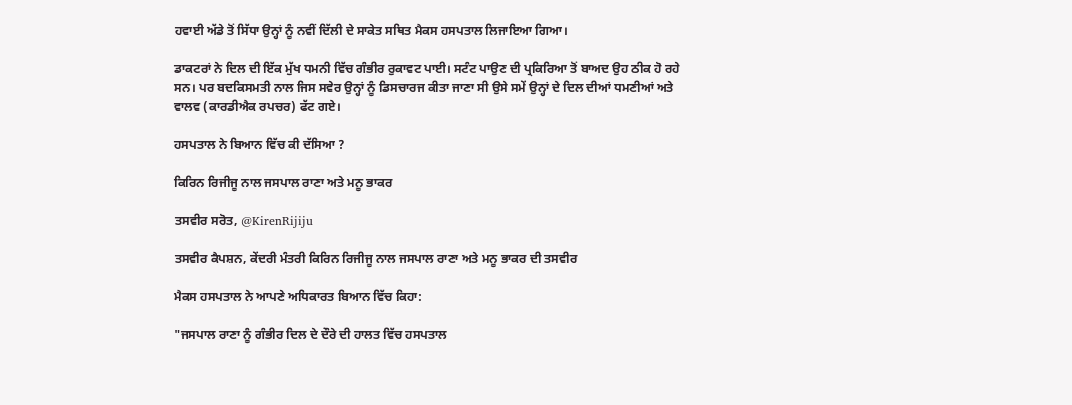ਹਵਾਈ ਅੱਡੇ ਤੋਂ ਸਿੱਧਾ ਉਨ੍ਹਾਂ ਨੂੰ ਨਵੀਂ ਦਿੱਲੀ ਦੇ ਸਾਕੇਤ ਸਥਿਤ ਮੈਕਸ ਹਸਪਤਾਲ ਲਿਜਾਇਆ ਗਿਆ।

ਡਾਕਟਰਾਂ ਨੇ ਦਿਲ ਦੀ ਇੱਕ ਮੁੱਖ ਧਮਨੀ ਵਿੱਚ ਗੰਭੀਰ ਰੁਕਾਵਟ ਪਾਈ। ਸਟੰਟ ਪਾਉਣ ਦੀ ਪ੍ਰਕਿਰਿਆ ਤੋਂ ਬਾਅਦ ਉਹ ਠੀਕ ਹੋ ਰਹੇ ਸਨ। ਪਰ ਬਦਕਿਸਮਤੀ ਨਾਲ ਜਿਸ ਸਵੇਰ ਉਨ੍ਹਾਂ ਨੂੰ ਡਿਸਚਾਰਜ ਕੀਤਾ ਜਾਣਾ ਸੀ ਉਸੇ ਸਮੇਂ ਉਨ੍ਹਾਂ ਦੇ ਦਿਲ ਦੀਆਂ ਧਮਣੀਆਂ ਅਤੇ ਵਾਲਵ (ਕਾਰਡੀਐਕ ਰਪਚਰ) ਫੱਟ ਗਏ।

ਹਸਪਤਾਲ ਨੇ ਬਿਆਨ ਵਿੱਚ ਕੀ ਦੱਸਿਆ ?

ਕਿਰਿਨ ਰਿਜੀਜੂ ਨਾਲ ਜਸਪਾਲ ਰਾਣਾ ਅਤੇ ਮਨੂ ਭਾਕਰ

ਤਸਵੀਰ ਸਰੋਤ, @KirenRijiju

ਤਸਵੀਰ ਕੈਪਸ਼ਨ, ਕੇਂਦਰੀ ਮੰਤਰੀ ਕਿਰਿਨ ਰਿਜੀਜੂ ਨਾਲ ਜਸਪਾਲ ਰਾਣਾ ਅਤੇ ਮਨੂ ਭਾਕਰ ਦੀ ਤਸਵੀਰ

ਮੈਕਸ ਹਸਪਤਾਲ ਨੇ ਆਪਣੇ ਅਧਿਕਾਰਤ ਬਿਆਨ ਵਿੱਚ ਕਿਹਾ:

"ਜਸਪਾਲ ਰਾਣਾ ਨੂੰ ਗੰਭੀਰ ਦਿਲ ਦੇ ਦੌਰੇ ਦੀ ਹਾਲਤ ਵਿੱਚ ਹਸਪਤਾਲ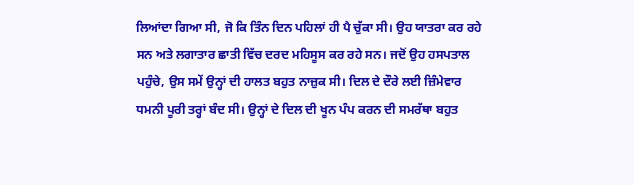ਲਿਆਂਦਾ ਗਿਆ ਸੀ, ਜੋ ਕਿ ਤਿੰਨ ਦਿਨ ਪਹਿਲਾਂ ਹੀ ਪੈ ਚੁੱਕਾ ਸੀ। ਉਹ ਯਾਤਰਾ ਕਰ ਰਹੇ ਸਨ ਅਤੇ ਲਗਾਤਾਰ ਛਾਤੀ ਵਿੱਚ ਦਰਦ ਮਹਿਸੂਸ ਕਰ ਰਹੇ ਸਨ। ਜਦੋਂ ਉਹ ਹਸਪਤਾਲ ਪਹੁੰਚੇ, ਉਸ ਸਮੇਂ ਉਨ੍ਹਾਂ ਦੀ ਹਾਲਤ ਬਹੁਤ ਨਾਜ਼ੁਕ ਸੀ। ਦਿਲ ਦੇ ਦੌਰੇ ਲਈ ਜ਼ਿੰਮੇਵਾਰ ਧਮਨੀ ਪੂਰੀ ਤਰ੍ਹਾਂ ਬੰਦ ਸੀ। ਉਨ੍ਹਾਂ ਦੇ ਦਿਲ ਦੀ ਖੂਨ ਪੰਪ ਕਰਨ ਦੀ ਸਮਰੱਥਾ ਬਹੁਤ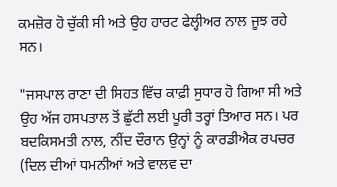ਕਮਜ਼ੋਰ ਹੋ ਚੁੱਕੀ ਸੀ ਅਤੇ ਉਹ ਹਾਰਟ ਫੇਲ੍ਹੀਅਰ ਨਾਲ ਜੂਝ ਰਹੇ ਸਨ।

"ਜਸਪਾਲ ਰਾਣਾ ਦੀ ਸਿਹਤ ਵਿੱਚ ਕਾਫ਼ੀ ਸੁਧਾਰ ਹੋ ਗਿਆ ਸੀ ਅਤੇ ਉਹ ਅੱਜ ਹਸਪਤਾਲ ਤੋਂ ਛੁੱਟੀ ਲਈ ਪੂਰੀ ਤਰ੍ਹਾਂ ਤਿਆਰ ਸਨ। ਪਰ ਬਦਕਿਸਮਤੀ ਨਾਲ, ਨੀਂਦ ਦੌਰਾਨ ਉਨ੍ਹਾਂ ਨੂੰ ਕਾਰਡੀਐਕ ਰਪਚਰ (ਦਿਲ ਦੀਆਂ ਧਮਨੀਆਂ ਅਤੇ ਵਾਲਵ ਦਾ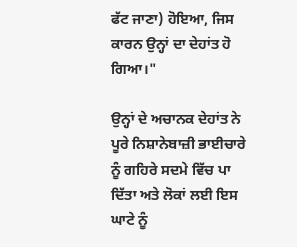ਫੱਟ ਜਾਣਾ) ਹੋਇਆ, ਜਿਸ ਕਾਰਨ ਉਨ੍ਹਾਂ ਦਾ ਦੇਹਾਂਤ ਹੋ ਗਿਆ।"

ਉਨ੍ਹਾਂ ਦੇ ਅਚਾਨਕ ਦੇਹਾਂਤ ਨੇ ਪੂਰੇ ਨਿਸ਼ਾਨੇਬਾਜ਼ੀ ਭਾਈਚਾਰੇ ਨੂੰ ਗਹਿਰੇ ਸਦਮੇ ਵਿੱਚ ਪਾ ਦਿੱਤਾ ਅਤੇ ਲੋਕਾਂ ਲਈ ਇਸ ਘਾਟੇ ਨੂੰ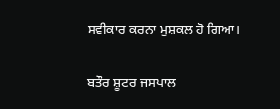ਸਵੀਕਾਰ ਕਰਨਾ ਮੁਸ਼ਕਲ ਹੋ ਗਿਆ।

ਬਤੌਰ ਸ਼ੂਟਰ ਜਸਪਾਲ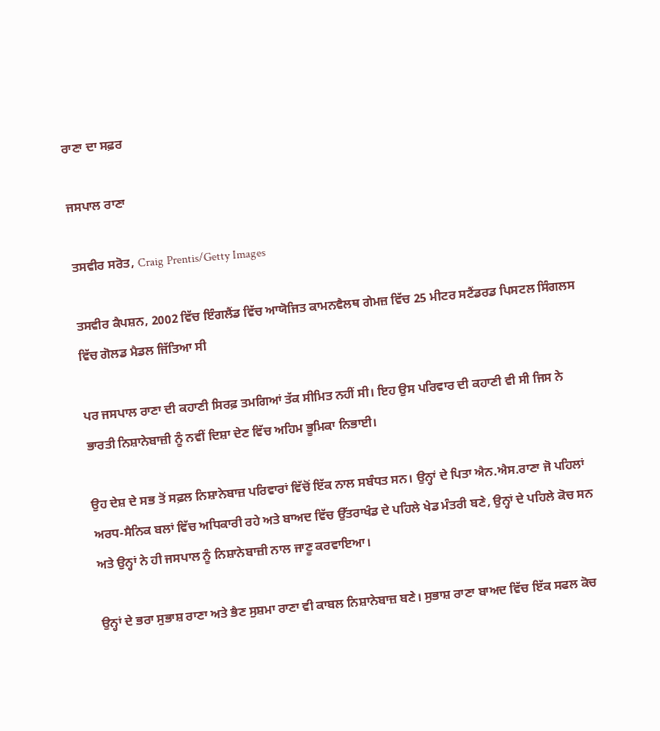ਰਾਣਾ ਦਾ ਸਫ਼ਰ

ਜਸਪਾਲ ਰਾਣਾ

ਤਸਵੀਰ ਸਰੋਤ, Craig Prentis/Getty Images

ਤਸਵੀਰ ਕੈਪਸ਼ਨ, 2002 ਵਿੱਚ ਇੰਗਲੈਂਡ ਵਿੱਚ ਆਯੋਜਿਤ ਕਾਮਨਵੈਲਥ ਗੇਮਜ਼ ਵਿੱਚ 25 ਮੀਟਰ ਸਟੈਂਡਰਡ ਪਿਸਟਲ ਸਿੰਗਲਸ ਵਿੱਚ ਗੋਲਡ ਮੈਡਲ ਜਿੱਤਿਆ ਸੀ

ਪਰ ਜਸਪਾਲ ਰਾਣਾ ਦੀ ਕਹਾਣੀ ਸਿਰਫ਼ ਤਮਗਿਆਂ ਤੱਕ ਸੀਮਿਤ ਨਹੀਂ ਸੀ। ਇਹ ਉਸ ਪਰਿਵਾਰ ਦੀ ਕਹਾਣੀ ਵੀ ਸੀ ਜਿਸ ਨੇ ਭਾਰਤੀ ਨਿਸ਼ਾਨੇਬਾਜ਼ੀ ਨੂੰ ਨਵੀਂ ਦਿਸ਼ਾ ਦੇਣ ਵਿੱਚ ਅਹਿਮ ਭੂਮਿਕਾ ਨਿਭਾਈ।

ਉਹ ਦੇਸ਼ ਦੇ ਸਭ ਤੋਂ ਸਫ਼ਲ ਨਿਸ਼ਾਨੇਬਾਜ਼ ਪਰਿਵਾਰਾਂ ਵਿੱਚੋਂ ਇੱਕ ਨਾਲ ਸਬੰਧਤ ਸਨ। ਉਨ੍ਹਾਂ ਦੇ ਪਿਤਾ ਐਨ.ਐਸ.ਰਾਣਾ ਜੋ ਪਹਿਲਾਂ ਅਰਧ-ਸੈਨਿਕ ਬਲਾਂ ਵਿੱਚ ਅਧਿਕਾਰੀ ਰਹੇ ਅਤੇ ਬਾਅਦ ਵਿੱਚ ਉੱਤਰਾਖੰਡ ਦੇ ਪਹਿਲੇ ਖੇਡ ਮੰਤਰੀ ਬਣੇ, ਉਨ੍ਹਾਂ ਦੇ ਪਹਿਲੇ ਕੋਚ ਸਨ ਅਤੇ ਉਨ੍ਹਾਂ ਨੇ ਹੀ ਜਸਪਾਲ ਨੂੰ ਨਿਸ਼ਾਨੇਬਾਜ਼ੀ ਨਾਲ ਜਾਣੂ ਕਰਵਾਇਆ।

ਉਨ੍ਹਾਂ ਦੇ ਭਰਾ ਸੁਭਾਸ਼ ਰਾਣਾ ਅਤੇ ਭੈਣ ਸੁਸ਼ਮਾ ਰਾਣਾ ਵੀ ਕਾਬਲ ਨਿਸ਼ਾਨੇਬਾਜ਼ ਬਣੇ। ਸੁਭਾਸ਼ ਰਾਣਾ ਬਾਅਦ ਵਿੱਚ ਇੱਕ ਸਫਲ ਕੋਚ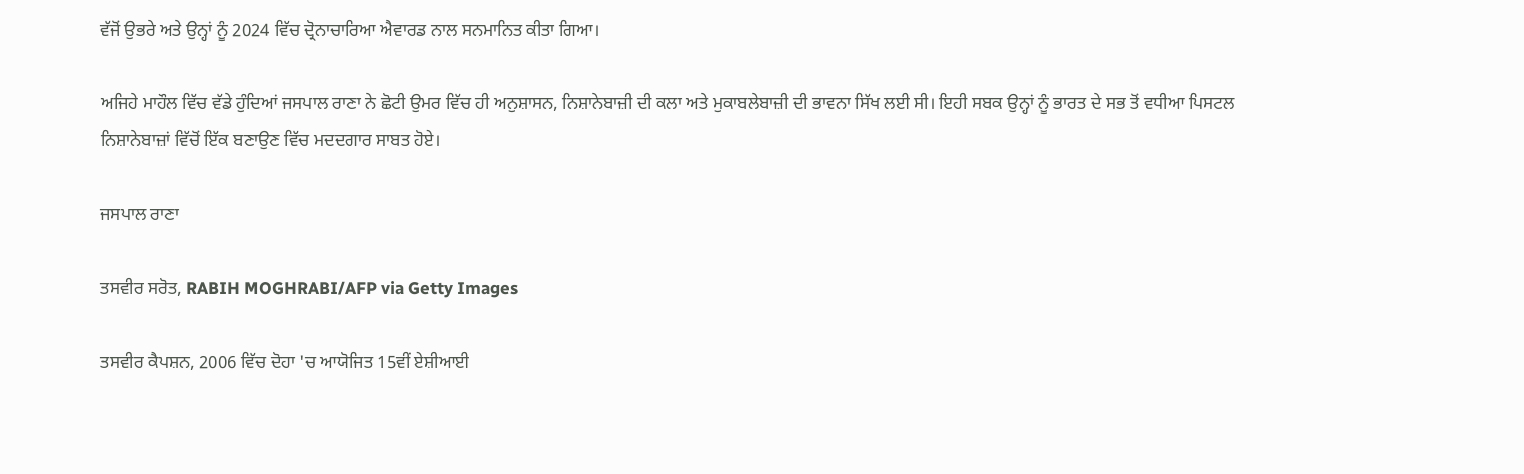ਵੱਜੋਂ ਉਭਰੇ ਅਤੇ ਉਨ੍ਹਾਂ ਨੂੰ 2024 ਵਿੱਚ ਦ੍ਰੋਨਾਚਾਰਿਆ ਐਵਾਰਡ ਨਾਲ ਸਨਮਾਨਿਤ ਕੀਤਾ ਗਿਆ।

ਅਜਿਹੇ ਮਾਹੌਲ ਵਿੱਚ ਵੱਡੇ ਹੁੰਦਿਆਂ ਜਸਪਾਲ ਰਾਣਾ ਨੇ ਛੋਟੀ ਉਮਰ ਵਿੱਚ ਹੀ ਅਨੁਸ਼ਾਸਨ, ਨਿਸ਼ਾਨੇਬਾਜ਼ੀ ਦੀ ਕਲਾ ਅਤੇ ਮੁਕਾਬਲੇਬਾਜ਼ੀ ਦੀ ਭਾਵਨਾ ਸਿੱਖ ਲਈ ਸੀ। ਇਹੀ ਸਬਕ ਉਨ੍ਹਾਂ ਨੂੰ ਭਾਰਤ ਦੇ ਸਭ ਤੋਂ ਵਧੀਆ ਪਿਸਟਲ ਨਿਸ਼ਾਨੇਬਾਜ਼ਾਂ ਵਿੱਚੋਂ ਇੱਕ ਬਣਾਉਣ ਵਿੱਚ ਮਦਦਗਾਰ ਸਾਬਤ ਹੋਏ।

ਜਸਪਾਲ ਰਾਣਾ

ਤਸਵੀਰ ਸਰੋਤ, RABIH MOGHRABI/AFP via Getty Images

ਤਸਵੀਰ ਕੈਪਸ਼ਨ, 2006 ਵਿੱਚ ਦੋਹਾ 'ਚ ਆਯੋਜਿਤ 15ਵੀਂ ਏਸ਼ੀਆਈ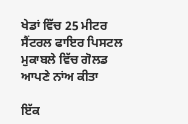ਖੇਡਾਂ ਵਿੱਚ 25 ਮੀਟਰ ਸੈਂਟਰਲ ਫਾਇਰ ਪਿਸਟਲ ਮੁਕਾਬਲੇ ਵਿੱਚ ਗੋਲਡ ਆਪਣੇ ਨਾਂਅ ਕੀਤਾ

ਇੱਕ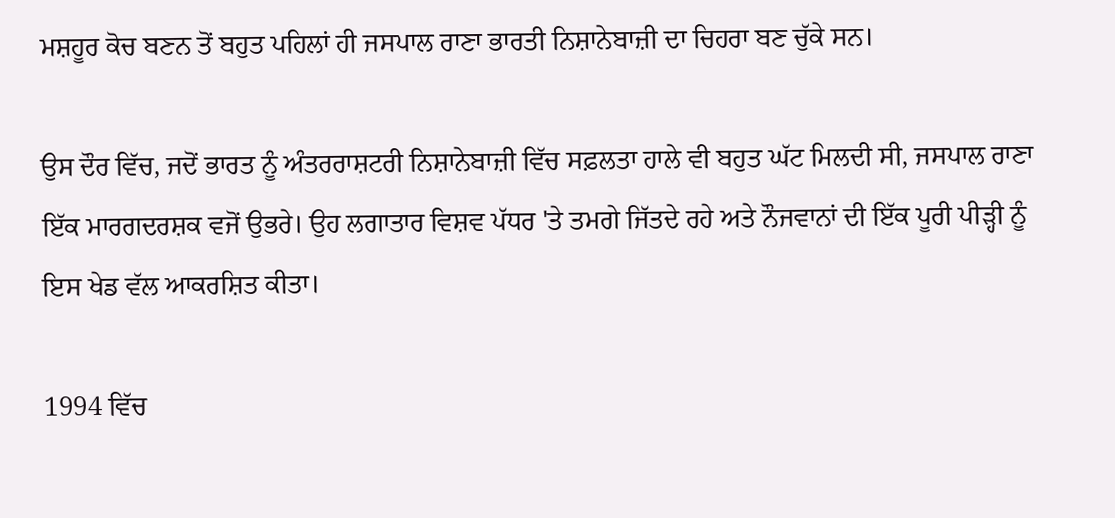ਮਸ਼ਹੂਰ ਕੋਚ ਬਣਨ ਤੋਂ ਬਹੁਤ ਪਹਿਲਾਂ ਹੀ ਜਸਪਾਲ ਰਾਣਾ ਭਾਰਤੀ ਨਿਸ਼ਾਨੇਬਾਜ਼ੀ ਦਾ ਚਿਹਰਾ ਬਣ ਚੁੱਕੇ ਸਨ।

ਉਸ ਦੌਰ ਵਿੱਚ, ਜਦੋਂ ਭਾਰਤ ਨੂੰ ਅੰਤਰਰਾਸ਼ਟਰੀ ਨਿਸ਼ਾਨੇਬਾਜ਼ੀ ਵਿੱਚ ਸਫ਼ਲਤਾ ਹਾਲੇ ਵੀ ਬਹੁਤ ਘੱਟ ਮਿਲਦੀ ਸੀ, ਜਸਪਾਲ ਰਾਣਾ ਇੱਕ ਮਾਰਗਦਰਸ਼ਕ ਵਜੋਂ ਉਭਰੇ। ਉਹ ਲਗਾਤਾਰ ਵਿਸ਼ਵ ਪੱਧਰ 'ਤੇ ਤਮਗੇ ਜਿੱਤਦੇ ਰਹੇ ਅਤੇ ਨੌਜਵਾਨਾਂ ਦੀ ਇੱਕ ਪੂਰੀ ਪੀੜ੍ਹੀ ਨੂੰ ਇਸ ਖੇਡ ਵੱਲ ਆਕਰਸ਼ਿਤ ਕੀਤਾ।

1994 ਵਿੱਚ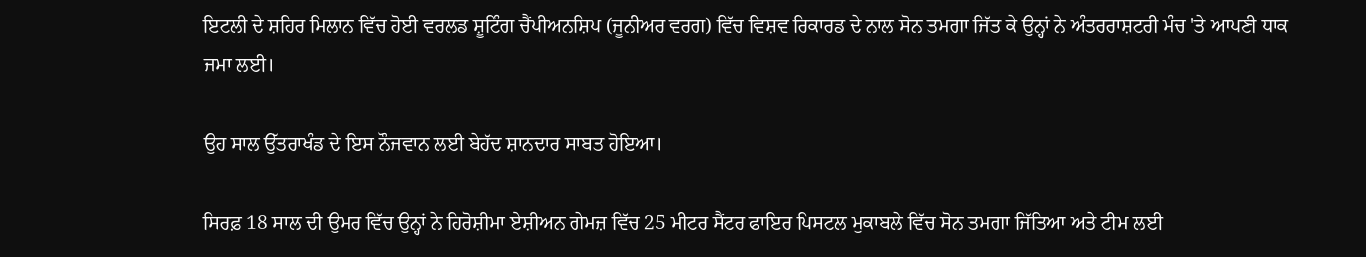ਇਟਲੀ ਦੇ ਸ਼ਹਿਰ ਮਿਲਾਨ ਵਿੱਚ ਹੋਈ ਵਰਲਡ ਸ਼ੂਟਿੰਗ ਚੈਂਪੀਅਨਸ਼ਿਪ (ਜੂਨੀਅਰ ਵਰਗ) ਵਿੱਚ ਵਿਸ਼ਵ ਰਿਕਾਰਡ ਦੇ ਨਾਲ ਸੋਨ ਤਮਗਾ ਜਿੱਤ ਕੇ ਉਨ੍ਹਾਂ ਨੇ ਅੰਤਰਰਾਸ਼ਟਰੀ ਮੰਚ 'ਤੇ ਆਪਣੀ ਧਾਕ ਜਮਾ ਲਈ।

ਉਹ ਸਾਲ ਉੱਤਰਾਖੰਡ ਦੇ ਇਸ ਨੌਜਵਾਨ ਲਈ ਬੇਹੱਦ ਸ਼ਾਨਦਾਰ ਸਾਬਤ ਹੋਇਆ।

ਸਿਰਫ਼ 18 ਸਾਲ ਦੀ ਉਮਰ ਵਿੱਚ ਉਨ੍ਹਾਂ ਨੇ ਹਿਰੋਸ਼ੀਮਾ ਏਸ਼ੀਅਨ ਗੇਮਜ਼ ਵਿੱਚ 25 ਮੀਟਰ ਸੈਂਟਰ ਫਾਇਰ ਪਿਸਟਲ ਮੁਕਾਬਲੇ ਵਿੱਚ ਸੋਨ ਤਮਗਾ ਜਿੱਤਿਆ ਅਤੇ ਟੀਮ ਲਈ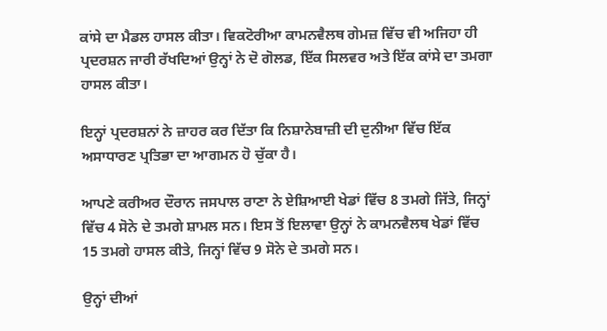ਕਾਂਸੇ ਦਾ ਮੈਡਲ ਹਾਸਲ ਕੀਤਾ। ਵਿਕਟੋਰੀਆ ਕਾਮਨਵੈਲਥ ਗੇਮਜ਼ ਵਿੱਚ ਵੀ ਅਜਿਹਾ ਹੀ ਪ੍ਰਦਰਸ਼ਨ ਜਾਰੀ ਰੱਖਦਿਆਂ ਉਨ੍ਹਾਂ ਨੇ ਦੋ ਗੋਲਡ, ਇੱਕ ਸਿਲਵਰ ਅਤੇ ਇੱਕ ਕਾਂਸੇ ਦਾ ਤਮਗਾ ਹਾਸਲ ਕੀਤਾ।

ਇਨ੍ਹਾਂ ਪ੍ਰਦਰਸ਼ਨਾਂ ਨੇ ਜ਼ਾਹਰ ਕਰ ਦਿੱਤਾ ਕਿ ਨਿਸ਼ਾਨੇਬਾਜ਼ੀ ਦੀ ਦੁਨੀਆ ਵਿੱਚ ਇੱਕ ਅਸਾਧਾਰਣ ਪ੍ਰਤਿਭਾ ਦਾ ਆਗਮਨ ਹੋ ਚੁੱਕਾ ਹੈ।

ਆਪਣੇ ਕਰੀਅਰ ਦੌਰਾਨ ਜਸਪਾਲ ਰਾਣਾ ਨੇ ਏਸ਼ਿਆਈ ਖੇਡਾਂ ਵਿੱਚ 8 ਤਮਗੇ ਜਿੱਤੇ, ਜਿਨ੍ਹਾਂ ਵਿੱਚ 4 ਸੋਨੇ ਦੇ ਤਮਗੇ ਸ਼ਾਮਲ ਸਨ। ਇਸ ਤੋਂ ਇਲਾਵਾ ਉਨ੍ਹਾਂ ਨੇ ਕਾਮਨਵੈਲਥ ਖੇਡਾਂ ਵਿੱਚ 15 ਤਮਗੇ ਹਾਸਲ ਕੀਤੇ, ਜਿਨ੍ਹਾਂ ਵਿੱਚ 9 ਸੋਨੇ ਦੇ ਤਮਗੇ ਸਨ।

ਉਨ੍ਹਾਂ ਦੀਆਂ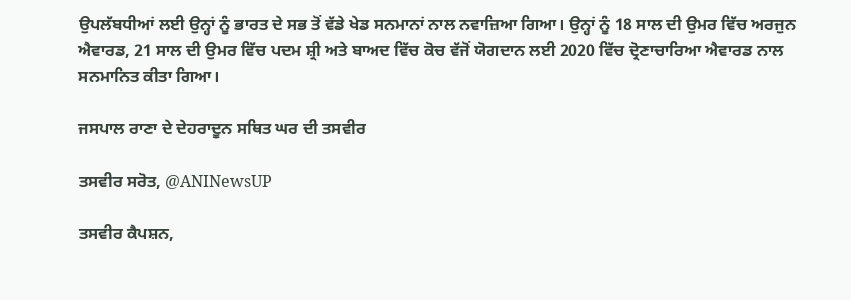ਉਪਲੱਬਧੀਆਂ ਲਈ ਉਨ੍ਹਾਂ ਨੂੰ ਭਾਰਤ ਦੇ ਸਭ ਤੋਂ ਵੱਡੇ ਖੇਡ ਸਨਮਾਨਾਂ ਨਾਲ ਨਵਾਜ਼ਿਆ ਗਿਆ। ਉਨ੍ਹਾਂ ਨੂੰ 18 ਸਾਲ ਦੀ ਉਮਰ ਵਿੱਚ ਅਰਜੁਨ ਐਵਾਰਡ, 21 ਸਾਲ ਦੀ ਉਮਰ ਵਿੱਚ ਪਦਮ ਸ਼੍ਰੀ ਅਤੇ ਬਾਅਦ ਵਿੱਚ ਕੋਚ ਵੱਜੋਂ ਯੋਗਦਾਨ ਲਈ 2020 ਵਿੱਚ ਦ੍ਰੋਣਾਚਾਰਿਆ ਐਵਾਰਡ ਨਾਲ ਸਨਮਾਨਿਤ ਕੀਤਾ ਗਿਆ।

ਜਸਪਾਲ ਰਾਣਾ ਦੇ ਦੇਹਰਾਦੂਨ ਸਥਿਤ ਘਰ ਦੀ ਤਸਵੀਰ

ਤਸਵੀਰ ਸਰੋਤ, @ANINewsUP

ਤਸਵੀਰ ਕੈਪਸ਼ਨ,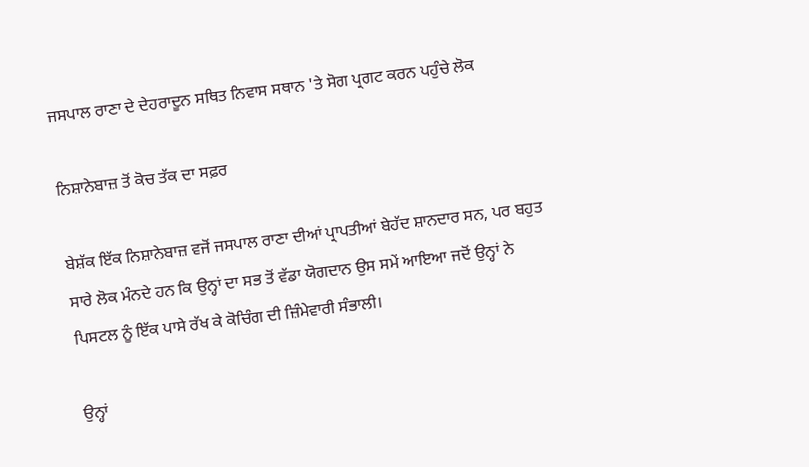ਜਸਪਾਲ ਰਾਣਾ ਦੇ ਦੇਹਰਾਦੂਨ ਸਥਿਤ ਨਿਵਾਸ ਸਥਾਨ 'ਤੇ ਸੋਗ ਪ੍ਰਗਟ ਕਰਨ ਪਹੁੰਚੇ ਲੋਕ

ਨਿਸ਼ਾਨੇਬਾਜ਼ ਤੋਂ ਕੋਚ ਤੱਕ ਦਾ ਸਫ਼ਰ

ਬੇਸ਼ੱਕ ਇੱਕ ਨਿਸ਼ਾਨੇਬਾਜ਼ ਵਜੋਂ ਜਸਪਾਲ ਰਾਣਾ ਦੀਆਂ ਪ੍ਰਾਪਤੀਆਂ ਬੇਹੱਦ ਸ਼ਾਨਦਾਰ ਸਨ, ਪਰ ਬਹੁਤ ਸਾਰੇ ਲੋਕ ਮੰਨਦੇ ਹਨ ਕਿ ਉਨ੍ਹਾਂ ਦਾ ਸਭ ਤੋਂ ਵੱਡਾ ਯੋਗਦਾਨ ਉਸ ਸਮੇਂ ਆਇਆ ਜਦੋਂ ਉਨ੍ਹਾਂ ਨੇ ਪਿਸਟਲ ਨੂੰ ਇੱਕ ਪਾਸੇ ਰੱਖ ਕੇ ਕੋਚਿੰਗ ਦੀ ਜ਼ਿੰਮੇਵਾਰੀ ਸੰਭਾਲੀ।

ਉਨ੍ਹਾਂ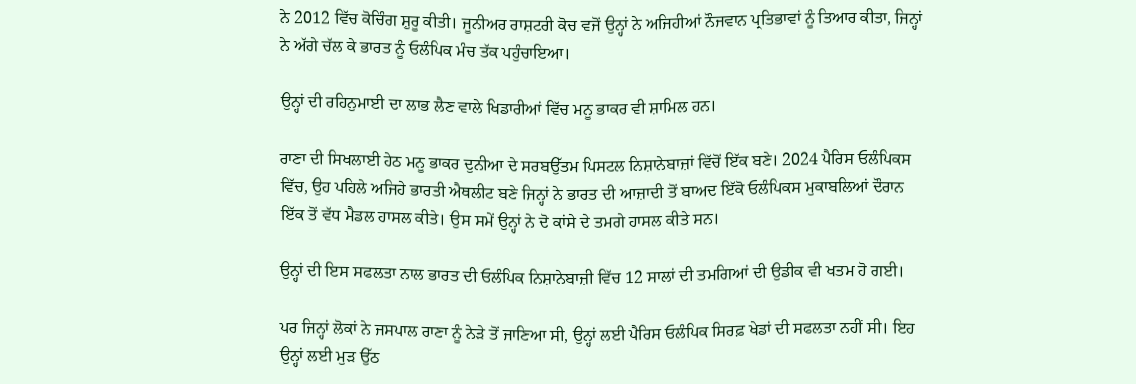ਨੇ 2012 ਵਿੱਚ ਕੋਚਿੰਗ ਸ਼ੁਰੂ ਕੀਤੀ। ਜੂਨੀਅਰ ਰਾਸ਼ਟਰੀ ਕੋਚ ਵਜੋਂ ਉਨ੍ਹਾਂ ਨੇ ਅਜਿਹੀਆਂ ਨੌਜਵਾਨ ਪ੍ਰਤਿਭਾਵਾਂ ਨੂੰ ਤਿਆਰ ਕੀਤਾ, ਜਿਨ੍ਹਾਂ ਨੇ ਅੱਗੇ ਚੱਲ ਕੇ ਭਾਰਤ ਨੂੰ ਓਲੰਪਿਕ ਮੰਚ ਤੱਕ ਪਹੁੰਚਾਇਆ।

ਉਨ੍ਹਾਂ ਦੀ ਰਹਿਨੁਮਾਈ ਦਾ ਲਾਭ ਲੈਣ ਵਾਲੇ ਖਿਡਾਰੀਆਂ ਵਿੱਚ ਮਨੂ ਭਾਕਰ ਵੀ ਸ਼ਾਮਿਲ ਹਨ।

ਰਾਣਾ ਦੀ ਸਿਖਲਾਈ ਹੇਠ ਮਨੂ ਭਾਕਰ ਦੁਨੀਆ ਦੇ ਸਰਬਉੱਤਮ ਪਿਸਟਲ ਨਿਸ਼ਾਨੇਬਾਜ਼ਾਂ ਵਿੱਚੋਂ ਇੱਕ ਬਣੇ। 2024 ਪੈਰਿਸ ਓਲੰਪਿਕਸ ਵਿੱਚ, ਉਹ ਪਹਿਲੇ ਅਜਿਹੇ ਭਾਰਤੀ ਐਥਲੀਟ ਬਣੇ ਜਿਨ੍ਹਾਂ ਨੇ ਭਾਰਤ ਦੀ ਆਜ਼ਾਦੀ ਤੋਂ ਬਾਅਦ ਇੱਕੋ ਓਲੰਪਿਕਸ ਮੁਕਾਬਲਿਆਂ ਦੌਰਾਨ ਇੱਕ ਤੋਂ ਵੱਧ ਮੈਡਲ ਹਾਸਲ ਕੀਤੇ। ਉਸ ਸਮੇਂ ਉਨ੍ਹਾਂ ਨੇ ਦੋ ਕਾਂਸੇ ਦੇ ਤਮਗੇ ਹਾਸਲ ਕੀਤੇ ਸਨ।

ਉਨ੍ਹਾਂ ਦੀ ਇਸ ਸਫਲਤਾ ਨਾਲ ਭਾਰਤ ਦੀ ਓਲੰਪਿਕ ਨਿਸ਼ਾਨੇਬਾਜ਼ੀ ਵਿੱਚ 12 ਸਾਲਾਂ ਦੀ ਤਮਗਿਆਂ ਦੀ ਉਡੀਕ ਵੀ ਖਤਮ ਹੋ ਗਈ।

ਪਰ ਜਿਨ੍ਹਾਂ ਲੋਕਾਂ ਨੇ ਜਸਪਾਲ ਰਾਣਾ ਨੂੰ ਨੇੜੇ ਤੋਂ ਜਾਣਿਆ ਸੀ, ਉਨ੍ਹਾਂ ਲਈ ਪੈਰਿਸ ਓਲੰਪਿਕ ਸਿਰਫ਼ ਖੇਡਾਂ ਦੀ ਸਫਲਤਾ ਨਹੀਂ ਸੀ। ਇਹ ਉਨ੍ਹਾਂ ਲਈ ਮੁੜ ਉੱਠ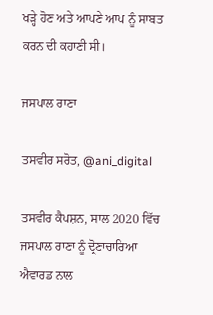ਖੜ੍ਹੇ ਹੋਣ ਅਤੇ ਆਪਣੇ ਆਪ ਨੂੰ ਸਾਬਤ ਕਰਨ ਦੀ ਕਹਾਣੀ ਸੀ।

ਜਸਪਾਲ ਰਾਣਾ

ਤਸਵੀਰ ਸਰੋਤ, @ani_digital

ਤਸਵੀਰ ਕੈਪਸ਼ਨ, ਸਾਲ 2020 ਵਿੱਚ ਜਸਪਾਲ ਰਾਣਾ ਨੂੰ ਦ੍ਰੋਣਾਚਾਰਿਆ ਐਵਾਰਡ ਨਾਲ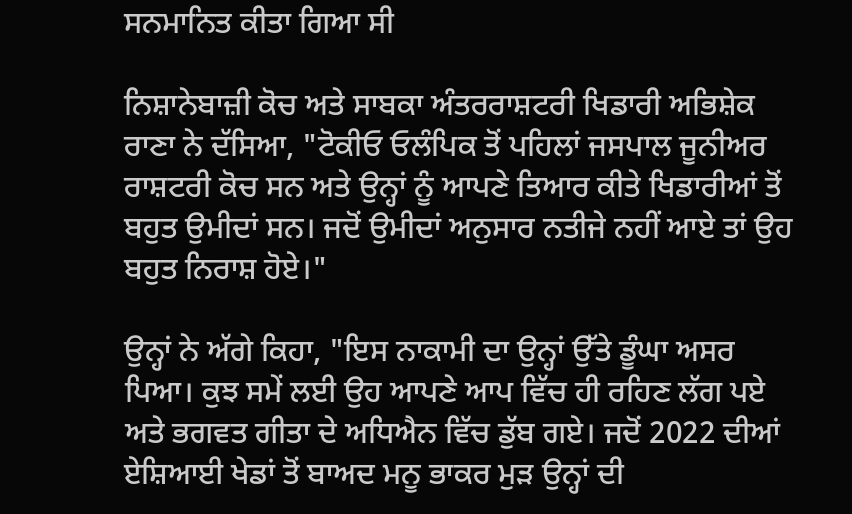ਸਨਮਾਨਿਤ ਕੀਤਾ ਗਿਆ ਸੀ

ਨਿਸ਼ਾਨੇਬਾਜ਼ੀ ਕੋਚ ਅਤੇ ਸਾਬਕਾ ਅੰਤਰਰਾਸ਼ਟਰੀ ਖਿਡਾਰੀ ਅਭਿਸ਼ੇਕ ਰਾਣਾ ਨੇ ਦੱਸਿਆ, "ਟੋਕੀਓ ਓਲੰਪਿਕ ਤੋਂ ਪਹਿਲਾਂ ਜਸਪਾਲ ਜੂਨੀਅਰ ਰਾਸ਼ਟਰੀ ਕੋਚ ਸਨ ਅਤੇ ਉਨ੍ਹਾਂ ਨੂੰ ਆਪਣੇ ਤਿਆਰ ਕੀਤੇ ਖਿਡਾਰੀਆਂ ਤੋਂ ਬਹੁਤ ਉਮੀਦਾਂ ਸਨ। ਜਦੋਂ ਉਮੀਦਾਂ ਅਨੁਸਾਰ ਨਤੀਜੇ ਨਹੀਂ ਆਏ ਤਾਂ ਉਹ ਬਹੁਤ ਨਿਰਾਸ਼ ਹੋਏ।"

ਉਨ੍ਹਾਂ ਨੇ ਅੱਗੇ ਕਿਹਾ, "ਇਸ ਨਾਕਾਮੀ ਦਾ ਉਨ੍ਹਾਂ ਉੱਤੇ ਡੂੰਘਾ ਅਸਰ ਪਿਆ। ਕੁਝ ਸਮੇਂ ਲਈ ਉਹ ਆਪਣੇ ਆਪ ਵਿੱਚ ਹੀ ਰਹਿਣ ਲੱਗ ਪਏ ਅਤੇ ਭਗਵਤ ਗੀਤਾ ਦੇ ਅਧਿਐਨ ਵਿੱਚ ਡੁੱਬ ਗਏ। ਜਦੋਂ 2022 ਦੀਆਂ ਏਸ਼ਿਆਈ ਖੇਡਾਂ ਤੋਂ ਬਾਅਦ ਮਨੂ ਭਾਕਰ ਮੁੜ ਉਨ੍ਹਾਂ ਦੀ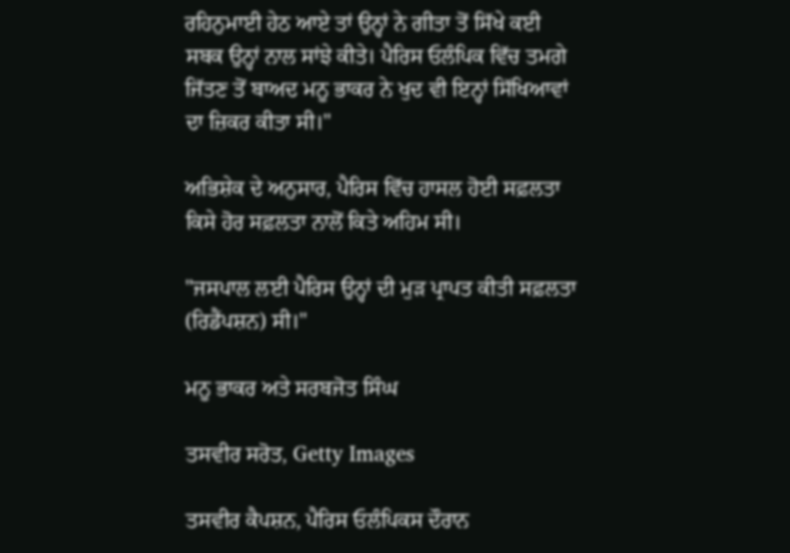ਰਹਿਨੁਮਾਈ ਹੇਠ ਆਏ ਤਾਂ ਉਨ੍ਹਾਂ ਨੇ ਗੀਤਾ ਤੋਂ ਸਿੱਖੇ ਕਈ ਸਬਕ ਉਨ੍ਹਾਂ ਨਾਲ ਸਾਂਝੇ ਕੀਤੇ। ਪੈਰਿਸ ਓਲੰਪਿਕ ਵਿੱਚ ਤਮਗੇ ਜਿੱਤਣ ਤੋਂ ਬਾਅਦ ਮਨੂ ਭਾਕਰ ਨੇ ਖੁਦ ਵੀ ਇਨ੍ਹਾਂ ਸਿੱਖਿਆਵਾਂ ਦਾ ਜ਼ਿਕਰ ਕੀਤਾ ਸੀ।"

ਅਭਿਸ਼ੇਕ ਦੇ ਅਨੁਸਾਰ, ਪੈਰਿਸ ਵਿੱਚ ਹਾਸਲ ਹੋਈ ਸਫ਼ਲਤਾ ਕਿਸੇ ਹੋਰ ਸਫ਼ਲਤਾ ਨਾਲੋਂ ਕਿਤੇ ਅਹਿਮ ਸੀ।

"ਜਸਪਾਲ ਲਈ ਪੈਰਿਸ ਉਨ੍ਹਾਂ ਦੀ ਮੁੜ ਪ੍ਰਾਪਤ ਕੀਤੀ ਸਫ਼ਲਤਾ (ਰਿਡੈਂਪਸ਼ਨ) ਸੀ।"

ਮਨੂ ਭਾਕਰ ਅਤੇ ਸਰਬਜੋਤ ਸਿੰਘ

ਤਸਵੀਰ ਸਰੋਤ, Getty Images

ਤਸਵੀਰ ਕੈਪਸ਼ਨ, ਪੈਰਿਸ ਓਲੰਪਿਕਸ ਦੌਰਾਨ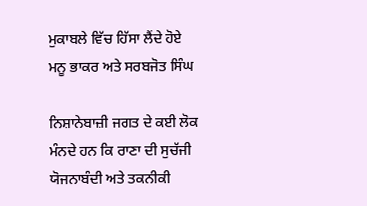ਮੁਕਾਬਲੇ ਵਿੱਚ ਹਿੱਸਾ ਲੈਂਦੇ ਹੋਏ ਮਨੂ ਭਾਕਰ ਅਤੇ ਸਰਬਜੋਤ ਸਿੰਘ

ਨਿਸ਼ਾਨੇਬਾਜ਼ੀ ਜਗਤ ਦੇ ਕਈ ਲੋਕ ਮੰਨਦੇ ਹਨ ਕਿ ਰਾਣਾ ਦੀ ਸੁਚੱਜੀ ਯੋਜਨਾਬੰਦੀ ਅਤੇ ਤਕਨੀਕੀ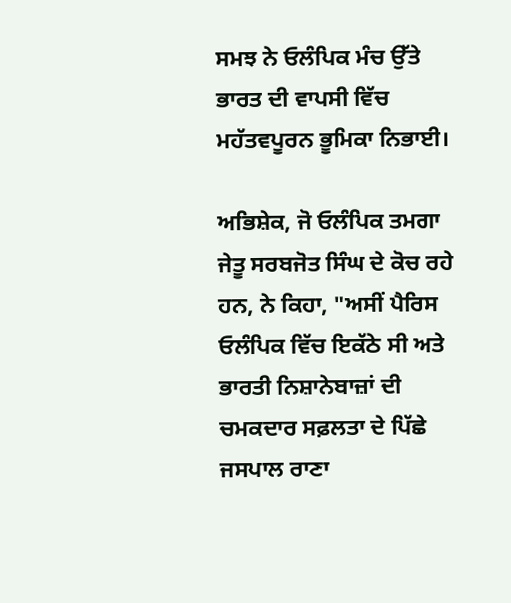ਸਮਝ ਨੇ ਓਲੰਪਿਕ ਮੰਚ ਉੱਤੇ ਭਾਰਤ ਦੀ ਵਾਪਸੀ ਵਿੱਚ ਮਹੱਤਵਪੂਰਨ ਭੂਮਿਕਾ ਨਿਭਾਈ।

ਅਭਿਸ਼ੇਕ, ਜੋ ਓਲੰਪਿਕ ਤਮਗਾ ਜੇਤੂ ਸਰਬਜੋਤ ਸਿੰਘ ਦੇ ਕੋਚ ਰਹੇ ਹਨ, ਨੇ ਕਿਹਾ, "ਅਸੀਂ ਪੈਰਿਸ ਓਲੰਪਿਕ ਵਿੱਚ ਇਕੱਠੇ ਸੀ ਅਤੇ ਭਾਰਤੀ ਨਿਸ਼ਾਨੇਬਾਜ਼ਾਂ ਦੀ ਚਮਕਦਾਰ ਸਫ਼ਲਤਾ ਦੇ ਪਿੱਛੇ ਜਸਪਾਲ ਰਾਣਾ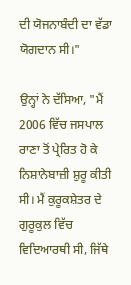ਦੀ ਯੋਜਨਾਬੰਦੀ ਦਾ ਵੱਡਾ ਯੋਗਦਾਨ ਸੀ।"

ਉਨ੍ਹਾਂ ਨੇ ਦੱਸਿਆ, "ਮੈਂ 2006 ਵਿੱਚ ਜਸਪਾਲ ਰਾਣਾ ਤੋਂ ਪ੍ਰੇਰਿਤ ਹੋ ਕੇ ਨਿਸ਼ਾਨੇਬਾਜ਼ੀ ਸ਼ੁਰੂ ਕੀਤੀ ਸੀ। ਮੈਂ ਕੁਰੂਕਸ਼ੇਤਰ ਦੇ ਗੁਰੂਕੁਲ ਵਿੱਚ ਵਿਦਿਆਰਥੀ ਸੀ, ਜਿੱਥੇ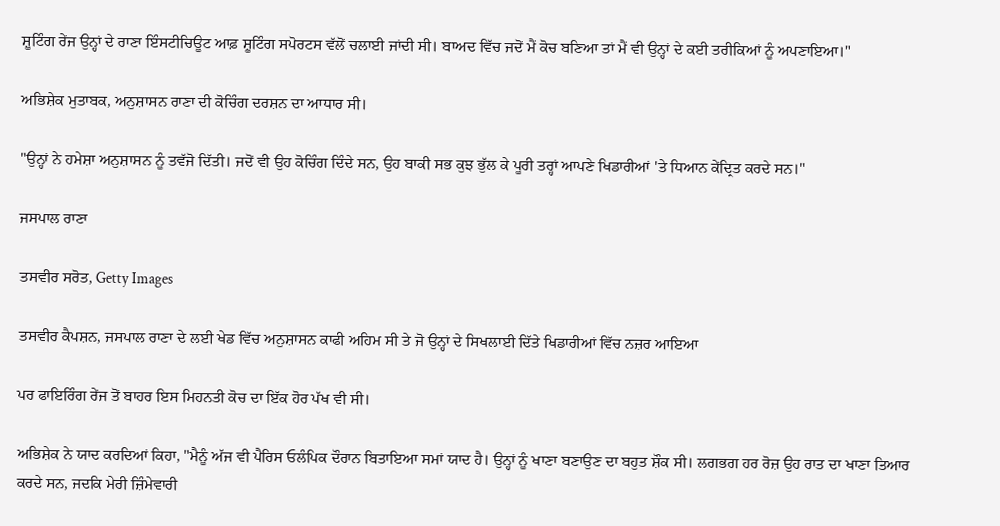ਸ਼ੂਟਿੰਗ ਰੇਂਜ ਉਨ੍ਹਾਂ ਦੇ ਰਾਣਾ ਇੰਸਟੀਚਿਊਟ ਆਫ਼ ਸ਼ੂਟਿੰਗ ਸਪੋਰਟਸ ਵੱਲੋਂ ਚਲਾਈ ਜਾਂਦੀ ਸੀ। ਬਾਅਦ ਵਿੱਚ ਜਦੋਂ ਮੈਂ ਕੋਚ ਬਣਿਆ ਤਾਂ ਮੈਂ ਵੀ ਉਨ੍ਹਾਂ ਦੇ ਕਈ ਤਰੀਕਿਆਂ ਨੂੰ ਅਪਣਾਇਆ।"

ਅਭਿਸ਼ੇਕ ਮੁਤਾਬਕ, ਅਨੁਸ਼ਾਸਨ ਰਾਣਾ ਦੀ ਕੋਚਿੰਗ ਦਰਸ਼ਨ ਦਾ ਆਧਾਰ ਸੀ।

"ਉਨ੍ਹਾਂ ਨੇ ਹਮੇਸ਼ਾ ਅਨੁਸ਼ਾਸਨ ਨੂੰ ਤਵੱਜੋ ਦਿੱਤੀ। ਜਦੋਂ ਵੀ ਉਹ ਕੋਚਿੰਗ ਦਿੰਦੇ ਸਨ, ਉਹ ਬਾਕੀ ਸਭ ਕੁਝ ਭੁੱਲ ਕੇ ਪੂਰੀ ਤਰ੍ਹਾਂ ਆਪਣੇ ਖਿਡਾਰੀਆਂ 'ਤੇ ਧਿਆਨ ਕੇਂਦ੍ਰਿਤ ਕਰਦੇ ਸਨ।"

ਜਸਪਾਲ ਰਾਣਾ

ਤਸਵੀਰ ਸਰੋਤ, Getty Images

ਤਸਵੀਰ ਕੈਪਸ਼ਨ, ਜਸਪਾਲ ਰਾਣਾ ਦੇ ਲਈ ਖੇਡ ਵਿੱਚ ਅਨੁਸ਼ਾਸਨ ਕਾਫੀ ਅਹਿਮ ਸੀ ਤੇ ਜੋ ਉਨ੍ਹਾਂ ਦੇ ਸਿਖਲਾਈ ਦਿੱਤੇ ਖਿਡਾਰੀਆਂ ਵਿੱਚ ਨਜ਼ਰ ਆਇਆ

ਪਰ ਫਾਇਰਿੰਗ ਰੇਂਜ ਤੋਂ ਬਾਹਰ ਇਸ ਮਿਹਨਤੀ ਕੋਚ ਦਾ ਇੱਕ ਹੋਰ ਪੱਖ ਵੀ ਸੀ।

ਅਭਿਸ਼ੇਕ ਨੇ ਯਾਦ ਕਰਦਿਆਂ ਕਿਹਾ, "ਮੈਨੂੰ ਅੱਜ ਵੀ ਪੈਰਿਸ ਓਲੰਪਿਕ ਦੌਰਾਨ ਬਿਤਾਇਆ ਸਮਾਂ ਯਾਦ ਹੈ। ਉਨ੍ਹਾਂ ਨੂੰ ਖਾਣਾ ਬਣਾਉਣ ਦਾ ਬਹੁਤ ਸ਼ੌਕ ਸੀ। ਲਗਭਗ ਹਰ ਰੋਜ਼ ਉਹ ਰਾਤ ਦਾ ਖਾਣਾ ਤਿਆਰ ਕਰਦੇ ਸਨ, ਜਦਕਿ ਮੇਰੀ ਜ਼ਿੰਮੇਵਾਰੀ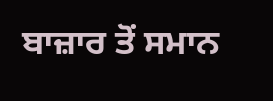ਬਾਜ਼ਾਰ ਤੋਂ ਸਮਾਨ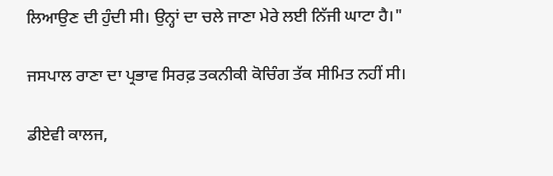ਲਿਆਉਣ ਦੀ ਹੁੰਦੀ ਸੀ। ਉਨ੍ਹਾਂ ਦਾ ਚਲੇ ਜਾਣਾ ਮੇਰੇ ਲਈ ਨਿੱਜੀ ਘਾਟਾ ਹੈ।"

ਜਸਪਾਲ ਰਾਣਾ ਦਾ ਪ੍ਰਭਾਵ ਸਿਰਫ਼ ਤਕਨੀਕੀ ਕੋਚਿੰਗ ਤੱਕ ਸੀਮਿਤ ਨਹੀਂ ਸੀ।

ਡੀਏਵੀ ਕਾਲਜ,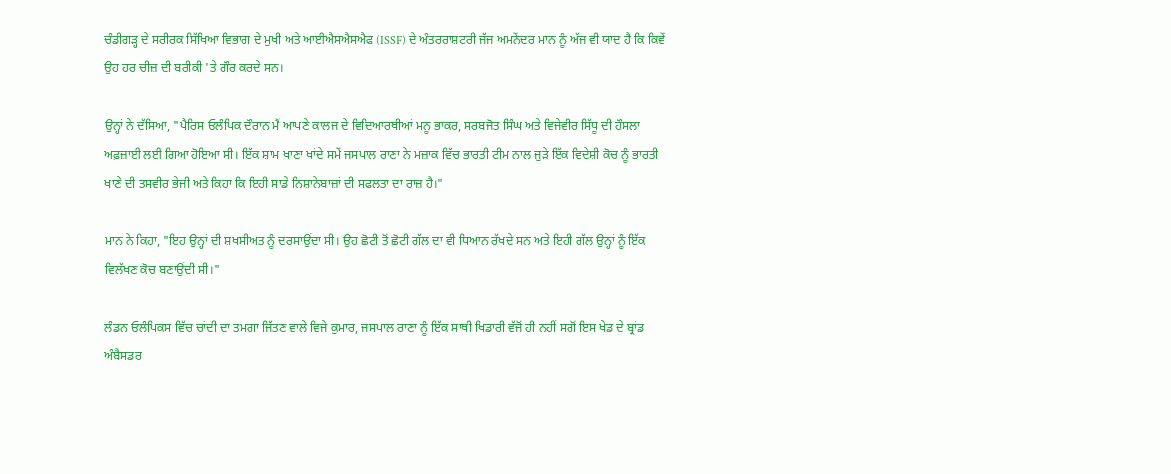ਚੰਡੀਗੜ੍ਹ ਦੇ ਸਰੀਰਕ ਸਿੱਖਿਆ ਵਿਭਾਗ ਦੇ ਮੁਖੀ ਅਤੇ ਆਈਐਸਐਸਐਫ (ISSF) ਦੇ ਅੰਤਰਰਾਸ਼ਟਰੀ ਜੱਜ ਅਮਨੇਂਦਰ ਮਾਨ ਨੂੰ ਅੱਜ ਵੀ ਯਾਦ ਹੈ ਕਿ ਕਿਵੇਂ ਉਹ ਹਰ ਚੀਜ਼ ਦੀ ਬਰੀਕੀ 'ਤੇ ਗੌਰ ਕਰਦੇ ਸਨ।

ਉਨ੍ਹਾਂ ਨੇ ਦੱਸਿਆ, "ਪੈਰਿਸ ਓਲੰਪਿਕ ਦੌਰਾਨ ਮੈਂ ਆਪਣੇ ਕਾਲਜ ਦੇ ਵਿਦਿਆਰਥੀਆਂ ਮਨੂ ਭਾਕਰ, ਸਰਬਜੋਤ ਸਿੰਘ ਅਤੇ ਵਿਜੇਵੀਰ ਸਿੱਧੂ ਦੀ ਹੌਸਲਾ ਅਫ਼ਜ਼ਾਈ ਲਈ ਗਿਆ ਹੋਇਆ ਸੀ। ਇੱਕ ਸ਼ਾਮ ਖਾਣਾ ਖਾਂਦੇ ਸਮੇਂ ਜਸਪਾਲ ਰਾਣਾ ਨੇ ਮਜ਼ਾਕ ਵਿੱਚ ਭਾਰਤੀ ਟੀਮ ਨਾਲ ਜੁੜੇ ਇੱਕ ਵਿਦੇਸ਼ੀ ਕੋਚ ਨੂੰ ਭਾਰਤੀ ਖਾਣੇ ਦੀ ਤਸਵੀਰ ਭੇਜੀ ਅਤੇ ਕਿਹਾ ਕਿ ਇਹੀ ਸਾਡੇ ਨਿਸ਼ਾਨੇਬਾਜ਼ਾਂ ਦੀ ਸਫਲਤਾ ਦਾ ਰਾਜ਼ ਹੈ।"

ਮਾਨ ਨੇ ਕਿਹਾ, "ਇਹ ਉਨ੍ਹਾਂ ਦੀ ਸ਼ਖਸੀਅਤ ਨੂੰ ਦਰਸਾਉਂਦਾ ਸੀ। ਉਹ ਛੋਟੀ ਤੋਂ ਛੋਟੀ ਗੱਲ ਦਾ ਵੀ ਧਿਆਨ ਰੱਖਦੇ ਸਨ ਅਤੇ ਇਹੀ ਗੱਲ ਉਨ੍ਹਾਂ ਨੂੰ ਇੱਕ ਵਿਲੱਖਣ ਕੋਚ ਬਣਾਉਂਦੀ ਸੀ।"

ਲੰਡਨ ਓਲੰਪਿਕਸ ਵਿੱਚ ਚਾਂਦੀ ਦਾ ਤਮਗਾ ਜਿੱਤਣ ਵਾਲੇ ਵਿਜੇ ਕੁਮਾਰ, ਜਸਪਾਲ ਰਾਣਾ ਨੂੰ ਇੱਕ ਸਾਥੀ ਖਿਡਾਰੀ ਵੱਜੋਂ ਹੀ ਨਹੀਂ ਸਗੋਂ ਇਸ ਖੇਡ ਦੇ ਬ੍ਰਾਂਡ ਅੰਬੈਸਡਰ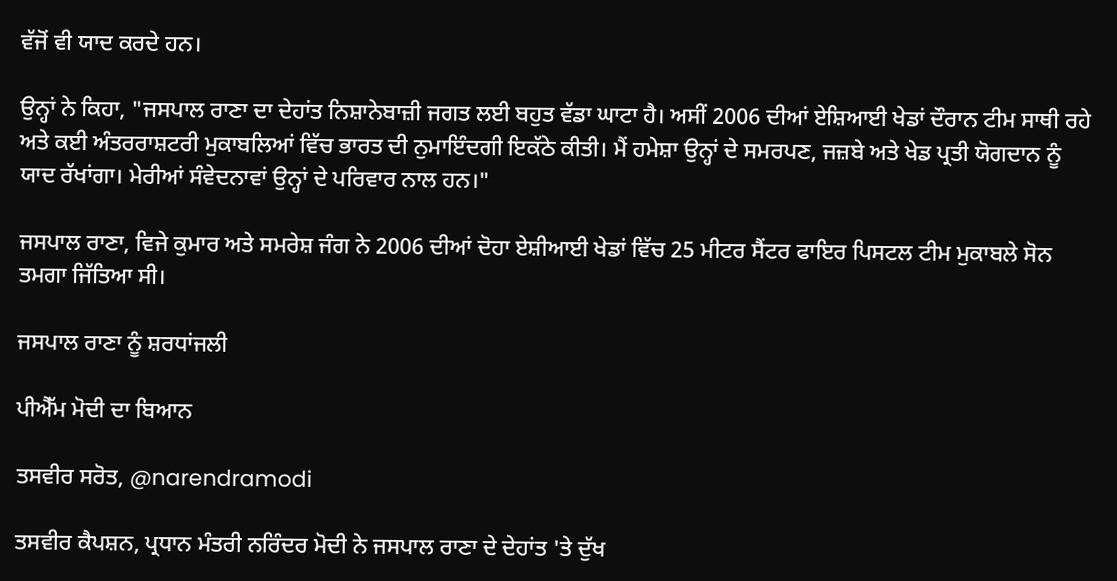ਵੱਜੋਂ ਵੀ ਯਾਦ ਕਰਦੇ ਹਨ।

ਉਨ੍ਹਾਂ ਨੇ ਕਿਹਾ, "ਜਸਪਾਲ ਰਾਣਾ ਦਾ ਦੇਹਾਂਤ ਨਿਸ਼ਾਨੇਬਾਜ਼ੀ ਜਗਤ ਲਈ ਬਹੁਤ ਵੱਡਾ ਘਾਟਾ ਹੈ। ਅਸੀਂ 2006 ਦੀਆਂ ਏਸ਼ਿਆਈ ਖੇਡਾਂ ਦੌਰਾਨ ਟੀਮ ਸਾਥੀ ਰਹੇ ਅਤੇ ਕਈ ਅੰਤਰਰਾਸ਼ਟਰੀ ਮੁਕਾਬਲਿਆਂ ਵਿੱਚ ਭਾਰਤ ਦੀ ਨੁਮਾਇੰਦਗੀ ਇਕੱਠੇ ਕੀਤੀ। ਮੈਂ ਹਮੇਸ਼ਾ ਉਨ੍ਹਾਂ ਦੇ ਸਮਰਪਣ, ਜਜ਼ਬੇ ਅਤੇ ਖੇਡ ਪ੍ਰਤੀ ਯੋਗਦਾਨ ਨੂੰ ਯਾਦ ਰੱਖਾਂਗਾ। ਮੇਰੀਆਂ ਸੰਵੇਦਨਾਵਾਂ ਉਨ੍ਹਾਂ ਦੇ ਪਰਿਵਾਰ ਨਾਲ ਹਨ।"

ਜਸਪਾਲ ਰਾਣਾ, ਵਿਜੇ ਕੁਮਾਰ ਅਤੇ ਸਮਰੇਸ਼ ਜੰਗ ਨੇ 2006 ਦੀਆਂ ਦੋਹਾ ਏਸ਼ੀਆਈ ਖੇਡਾਂ ਵਿੱਚ 25 ਮੀਟਰ ਸੈਂਟਰ ਫਾਇਰ ਪਿਸਟਲ ਟੀਮ ਮੁਕਾਬਲੇ ਸੋਨ ਤਮਗਾ ਜਿੱਤਿਆ ਸੀ।

ਜਸਪਾਲ ਰਾਣਾ ਨੂੰ ਸ਼ਰਧਾਂਜਲੀ

ਪੀਐੱਮ ਮੋਦੀ ਦਾ ਬਿਆਨ

ਤਸਵੀਰ ਸਰੋਤ, @narendramodi

ਤਸਵੀਰ ਕੈਪਸ਼ਨ, ਪ੍ਰਧਾਨ ਮੰਤਰੀ ਨਰਿੰਦਰ ਮੋਦੀ ਨੇ ਜਸਪਾਲ ਰਾਣਾ ਦੇ ਦੇਹਾਂਤ 'ਤੇ ਦੁੱਖ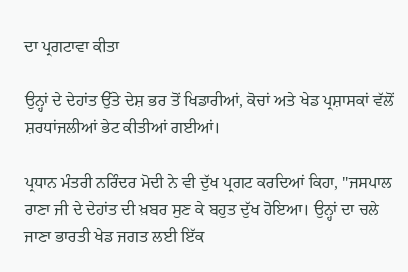ਦਾ ਪ੍ਰਗਟਾਵਾ ਕੀਤਾ

ਉਨ੍ਹਾਂ ਦੇ ਦੇਹਾਂਤ ਉੱਤੇ ਦੇਸ਼ ਭਰ ਤੋਂ ਖਿਡਾਰੀਆਂ, ਕੋਚਾਂ ਅਤੇ ਖੇਡ ਪ੍ਰਸ਼ਾਸਕਾਂ ਵੱਲੋਂ ਸ਼ਰਧਾਂਜਲੀਆਂ ਭੇਟ ਕੀਤੀਆਂ ਗਈਆਂ।

ਪ੍ਰਧਾਨ ਮੰਤਰੀ ਨਰਿੰਦਰ ਮੋਦੀ ਨੇ ਵੀ ਦੁੱਖ ਪ੍ਰਗਟ ਕਰਦਿਆਂ ਕਿਹਾ, "ਜਸਪਾਲ ਰਾਣਾ ਜੀ ਦੇ ਦੇਹਾਂਤ ਦੀ ਖ਼ਬਰ ਸੁਣ ਕੇ ਬਹੁਤ ਦੁੱਖ ਹੋਇਆ। ਉਨ੍ਹਾਂ ਦਾ ਚਲੇ ਜਾਣਾ ਭਾਰਤੀ ਖੇਡ ਜਗਤ ਲਈ ਇੱਕ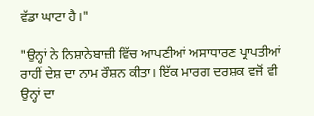ਵੱਡਾ ਘਾਟਾ ਹੈ।"

"ਉਨ੍ਹਾਂ ਨੇ ਨਿਸ਼ਾਨੇਬਾਜ਼ੀ ਵਿੱਚ ਆਪਣੀਆਂ ਅਸਾਧਾਰਣ ਪ੍ਰਾਪਤੀਆਂ ਰਾਹੀਂ ਦੇਸ਼ ਦਾ ਨਾਮ ਰੌਸ਼ਨ ਕੀਤਾ। ਇੱਕ ਮਾਰਗ ਦਰਸ਼ਕ ਵਜੋਂ ਵੀ ਉਨ੍ਹਾਂ ਦਾ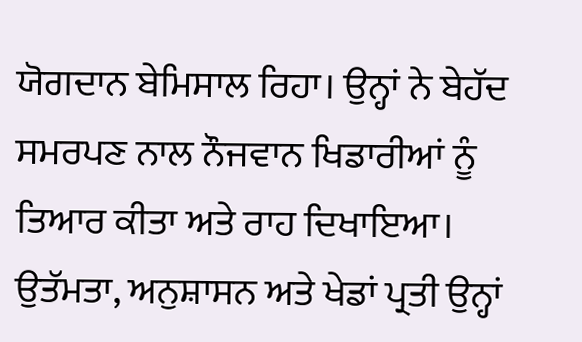ਯੋਗਦਾਨ ਬੇਮਿਸਾਲ ਰਿਹਾ। ਉਨ੍ਹਾਂ ਨੇ ਬੇਹੱਦ ਸਮਰਪਣ ਨਾਲ ਨੌਜਵਾਨ ਖਿਡਾਰੀਆਂ ਨੂੰ ਤਿਆਰ ਕੀਤਾ ਅਤੇ ਰਾਹ ਦਿਖਾਇਆ। ਉਤੱਮਤਾ, ਅਨੁਸ਼ਾਸਨ ਅਤੇ ਖੇਡਾਂ ਪ੍ਰਤੀ ਉਨ੍ਹਾਂ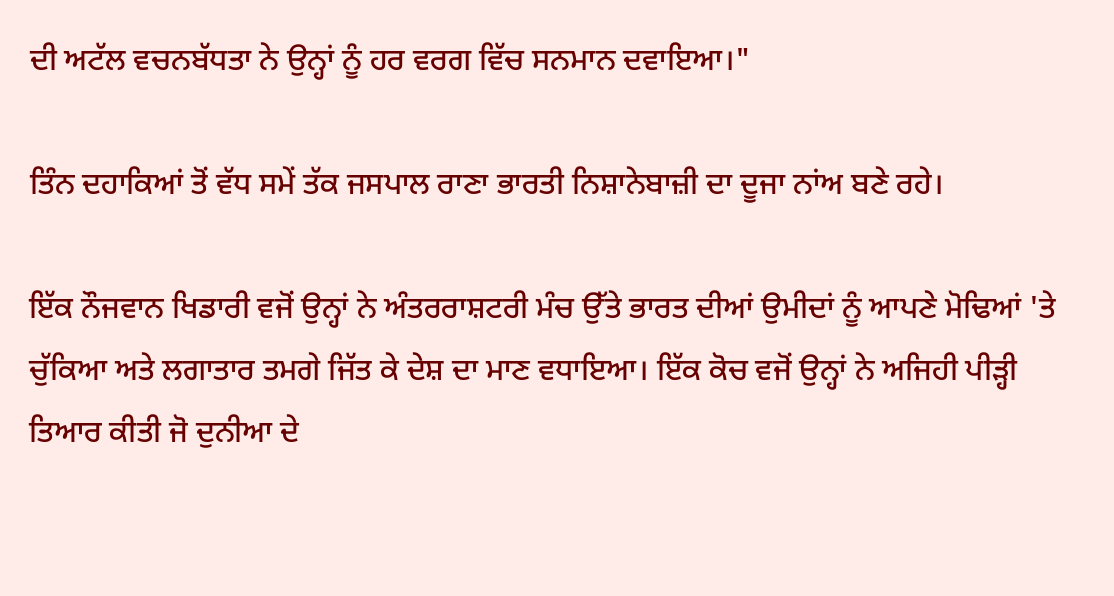ਦੀ ਅਟੱਲ ਵਚਨਬੱਧਤਾ ਨੇ ਉਨ੍ਹਾਂ ਨੂੰ ਹਰ ਵਰਗ ਵਿੱਚ ਸਨਮਾਨ ਦਵਾਇਆ।"

ਤਿੰਨ ਦਹਾਕਿਆਂ ਤੋਂ ਵੱਧ ਸਮੇਂ ਤੱਕ ਜਸਪਾਲ ਰਾਣਾ ਭਾਰਤੀ ਨਿਸ਼ਾਨੇਬਾਜ਼ੀ ਦਾ ਦੂਜਾ ਨਾਂਅ ਬਣੇ ਰਹੇ।

ਇੱਕ ਨੌਜਵਾਨ ਖਿਡਾਰੀ ਵਜੋਂ ਉਨ੍ਹਾਂ ਨੇ ਅੰਤਰਰਾਸ਼ਟਰੀ ਮੰਚ ਉੱਤੇ ਭਾਰਤ ਦੀਆਂ ਉਮੀਦਾਂ ਨੂੰ ਆਪਣੇ ਮੋਢਿਆਂ 'ਤੇ ਚੁੱਕਿਆ ਅਤੇ ਲਗਾਤਾਰ ਤਮਗੇ ਜਿੱਤ ਕੇ ਦੇਸ਼ ਦਾ ਮਾਣ ਵਧਾਇਆ। ਇੱਕ ਕੋਚ ਵਜੋਂ ਉਨ੍ਹਾਂ ਨੇ ਅਜਿਹੀ ਪੀੜ੍ਹੀ ਤਿਆਰ ਕੀਤੀ ਜੋ ਦੁਨੀਆ ਦੇ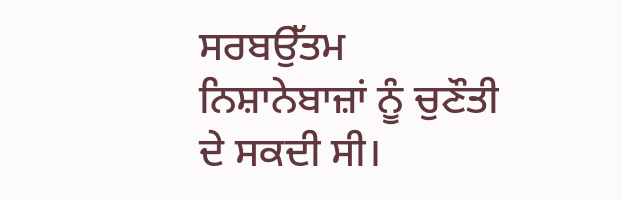ਸਰਬਉੱਤਮ ਨਿਸ਼ਾਨੇਬਾਜ਼ਾਂ ਨੂੰ ਚੁਣੌਤੀ ਦੇ ਸਕਦੀ ਸੀ।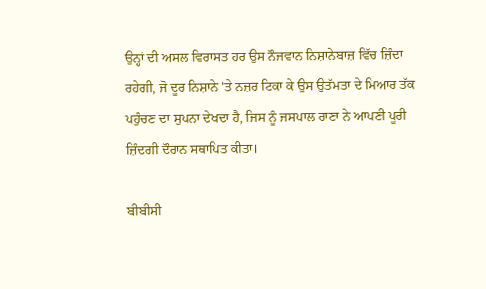ਉਨ੍ਹਾਂ ਦੀ ਅਸਲ ਵਿਰਾਸਤ ਹਰ ਉਸ ਨੌਜਵਾਨ ਨਿਸ਼ਾਨੇਬਾਜ਼ ਵਿੱਚ ਜ਼ਿੰਦਾ ਰਹੇਗੀ, ਜੋ ਦੂਰ ਨਿਸ਼ਾਨੇ 'ਤੇ ਨਜ਼ਰ ਟਿਕਾ ਕੇ ਉਸ ਉਤੱਮਤਾ ਦੇ ਮਿਆਰ ਤੱਕ ਪਹੁੰਚਣ ਦਾ ਸੁਪਨਾ ਦੇਖਦਾ ਹੈ, ਜਿਸ ਨੂੰ ਜਸਪਾਲ ਰਾਣਾ ਨੇ ਆਪਣੀ ਪੂਰੀ ਜ਼ਿੰਦਗੀ ਦੌਰਾਨ ਸਥਾਪਿਤ ਕੀਤਾ।

ਬੀਬੀਸੀ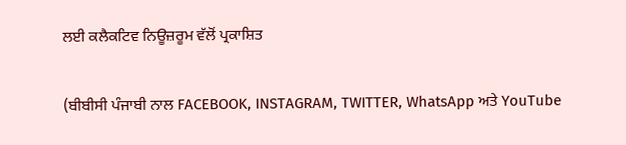ਲਈ ਕਲੈਕਟਿਵ ਨਿਊਜ਼ਰੂਮ ਵੱਲੋਂ ਪ੍ਰਕਾਸ਼ਿਤ

(ਬੀਬੀਸੀ ਪੰਜਾਬੀ ਨਾਲ FACEBOOK, INSTAGRAM, TWITTER, WhatsApp ਅਤੇ YouTube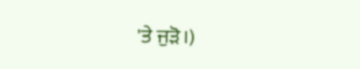'ਤੇ ਜੁੜੋ।)